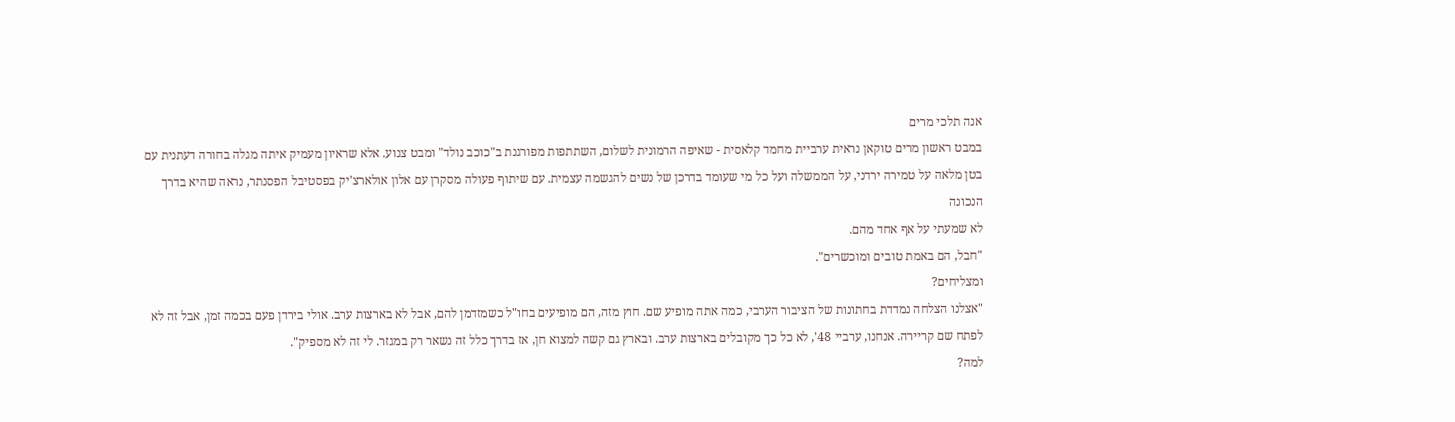אנה תלכי מרים
במבט ראשון מרים טוקאן נראית ערביית מחמד קלאסית - שאיפה הרמונית לשלום, השתתפות מפורגנת ב"כוכב נולד" ומבט צנוע. אלא שראיון מעמיק איתה מגלה בחורה דעתנית עם בטן מלאה על טמירה ירדני, על הממשלה ועל כל מי שעומד בדרכן של נשים להגשמה עצמית. עם שיתוף פעולה מסקרן עם אלון אולארצ'יק בפסטיבל הפסנתר, נראה שהיא בדרך הנכונה
לא שמעתי על אף אחד מהם.
"חבל, הם באמת טובים ומוכשרים".
ומצליחים?
"אצלנו הצלחה נמדדת בחתונות של הציבור הערבי, כמה אתה מופיע שם. חוץ מזה, הם מופיעים בחו"ל כשמזדמן להם, אבל לא בארצות ערב. אולי בירדן פעם בכמה זמן, אבל זה לא לפתח שם קריירה. אנחנו, ערביי 48', לא כל כך מקובלים בארצות ערב. ובארץ גם קשה למצוא חן, אז בדרך כלל זה נשאר רק במגזר. לי זה לא מספיק".
למה?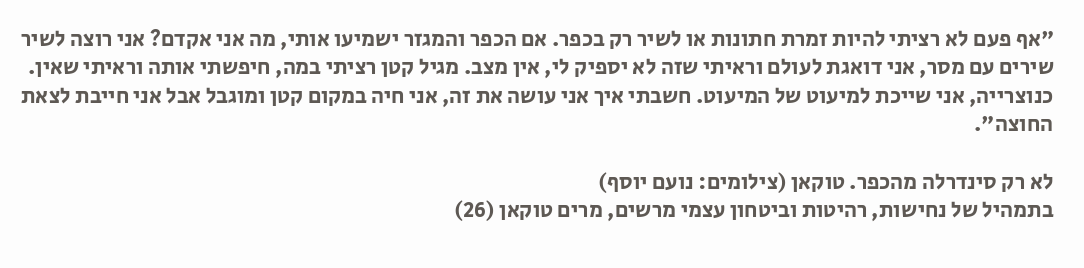"אף פעם לא רציתי להיות זמרת חתונות או לשיר רק בכפר. אם הכפר והמגזר ישמיעו אותי, מה אני אקדם? אני רוצה לשיר שירים עם מסר, אני דואגת לעולם וראיתי שזה לא יספיק לי, אין מצב. מגיל קטן רציתי במה, חיפשתי אותה וראיתי שאין. כנוצרייה, אני שייכת למיעוט של המיעוט. חשבתי איך אני עושה את זה, אני חיה במקום קטן ומוגבל אבל אני חייבת לצאת החוצה".

לא רק סינדרלה מהכפר. טוקאן (צילומים: נועם יוסף)
בתמהיל של נחישות, רהיטות וביטחון עצמי מרשים, מרים טוקאן (26)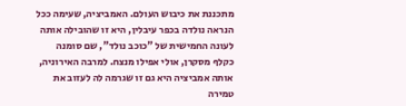מתכננת את כיבוש העולם. האמביציה, שעימה ככל הנראה נולדה בכפר עיבלין, היא זו שהובילה אותה לעונה החמישית של "כוכב נולד", שם סומנה כקלף מסקרן, אולי אפילו מנצח. למרבה האירוניה, אותה אמביציה היא גם זו שגרמה לה לעזוב את טמירה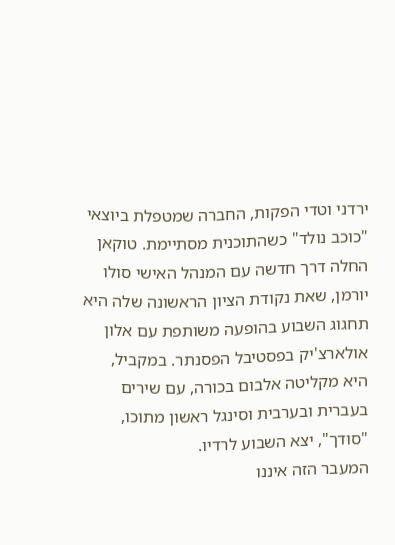ירדני וטדי הפקות, החברה שמטפלת ביוצאי "כוכב נולד" כשהתוכנית מסתיימת. טוקאן החלה דרך חדשה עם המנהל האישי סולו יורמן, שאת נקודת הציון הראשונה שלה היא תחגוג השבוע בהופעה משותפת עם אלון אולארצ'יק בפסטיבל הפסנתר. במקביל, היא מקליטה אלבום בכורה, עם שירים בעברית ובערבית וסינגל ראשון מתוכו, "סודך", יצא השבוע לרדיו.
המעבר הזה איננו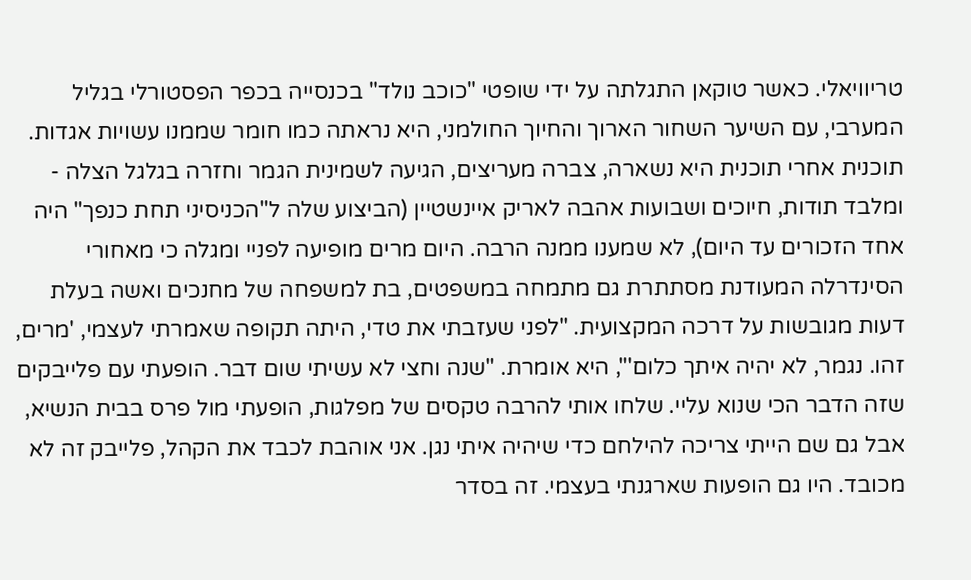טריוויאלי. כאשר טוקאן התגלתה על ידי שופטי "כוכב נולד" בכנסייה בכפר הפסטורלי בגליל המערבי, עם השיער השחור הארוך והחיוך החולמני, היא נראתה כמו חומר שממנו עשויות אגדות. תוכנית אחרי תוכנית היא נשארה, צברה מעריצים, הגיעה לשמינית הגמר וחזרה בגלגל הצלה - ומלבד תודות, חיוכים ושבועות אהבה לאריק איינשטיין (הביצוע שלה ל"הכניסיני תחת כנפך" היה אחד הזכורים עד היום), לא שמענו ממנה הרבה. היום מרים מופיעה לפניי ומגלה כי מאחורי הסינדרלה המעודנת מסתתרת גם מתמחה במשפטים, בת למשפחה של מחנכים ואשה בעלת דעות מגובשות על דרכה המקצועית. "לפני שעזבתי את טדי, היתה תקופה שאמרתי לעצמי, 'מרים, זהו. נגמר, לא יהיה איתך כלום'", היא אומרת. "שנה וחצי לא עשיתי שום דבר. הופעתי עם פלייבקים שזה הדבר הכי שנוא עליי. שלחו אותי להרבה טקסים של מפלגות, הופעתי מול פרס בבית הנשיא, אבל גם שם הייתי צריכה להילחם כדי שיהיה איתי נגן. אני אוהבת לכבד את הקהל, פלייבק זה לא מכובד. היו גם הופעות שארגנתי בעצמי. זה בסדר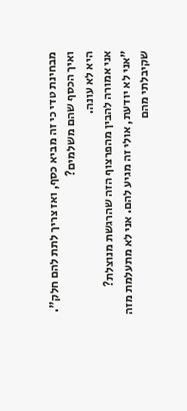מבחינת טדי כי זה מביא כסף, ואז צריך לתת להם חלק".
ואיך הכסף שהם משלמים?
היא לא עונה.
אני אמורה להבין מהפרצוף הזה שהרגשת מנוצלת?
"אני לא יודעת, אולי זה מגיע להם. אני לא מתעלמת מזה שקיבלתי מהם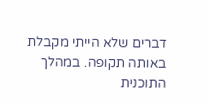דברים שלא הייתי מקבלת באותה תקופה. במהלך התוכנית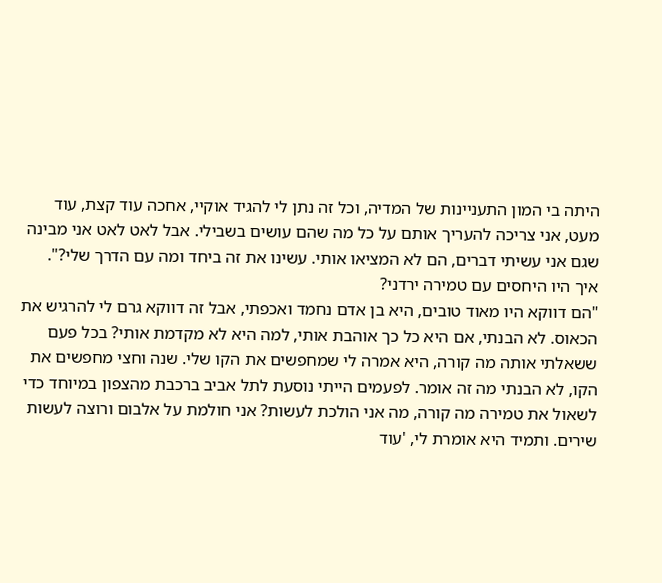היתה בי המון התעניינות של המדיה, וכל זה נתן לי להגיד אוקיי, אחכה עוד קצת, עוד מעט, אני צריכה להעריך אותם על כל מה שהם עושים בשבילי. אבל לאט לאט אני מבינה שגם אני עשיתי דברים, הם לא המציאו אותי. עשינו את זה ביחד ומה עם הדרך שלי?".
איך היו היחסים עם טמירה ירדני?
"הם דווקא היו מאוד טובים, היא בן אדם נחמד ואכפתי, אבל זה דווקא גרם לי להרגיש את הכאוס. לא הבנתי, אם היא כל כך אוהבת אותי, למה היא לא מקדמת אותי? בכל פעם ששאלתי אותה מה קורה, היא אמרה לי שמחפשים את הקו שלי. שנה וחצי מחפשים את הקו, לא הבנתי מה זה אומר. לפעמים הייתי נוסעת לתל אביב ברכבת מהצפון במיוחד כדי לשאול את טמירה מה קורה, מה אני הולכת לעשות? אני חולמת על אלבום ורוצה לעשות שירים. ותמיד היא אומרת לי, 'עוד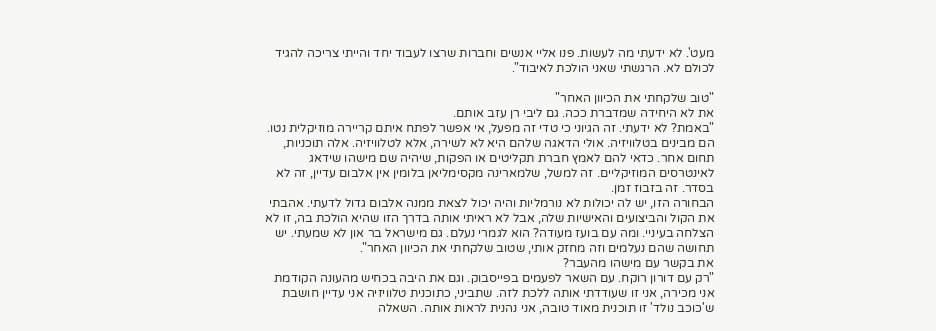מעט'. לא ידעתי מה לעשות. פנו אליי אנשים וחברות שרצו לעבוד יחד והייתי צריכה להגיד לכולם לא. הרגשתי שאני הולכת לאיבוד".

"טוב שלקחתי את הכיוון האחר"
את לא היחידה שמדברת ככה. גם ליבי רן עזב אותם.
"באמת? לא ידעתי. זה הגיוני כי טדי זה מפעל, אי אפשר לפתח איתם קריירה מוזיקלית נטו. הם מבינים בטלוויזיה. אולי הדאגה שלהם היא לא לשירה, אלא לטלוויזיה. אלה תוכניות, תחום אחר. כדאי להם לאמץ חברת תקליטים או הפקות, שיהיה שם מישהו שידאג לאינטרסים המוזיקליים. זה למשל, שלמארינה מקסימליאן בלומין אין אלבום עדיין, זה לא בסדר. זה בזבוז זמן.
הבחורה הזו, יש לה יכולות לא נורמליות והיה יכול לצאת ממנה אלבום גדול לדעתי. אהבתי את הקול והביצועים והאישיות שלה, אבל לא ראיתי אותה בדרך הזו שהיא הולכת בה, זו לא הצלחה בעיניי. ומה עם בועז מעודה? הוא לגמרי נעלם. גם מישראל בר און לא שמעתי. יש תחושה שהם נעלמים וזה מחזק אותי, שטוב שלקחתי את הכיוון האחר".
את בקשר עם מישהו מהעבר?
"רק עם דורון רוקח. עם השאר לפעמים בפייסבוק. וגם את היבה בכחיש מהעונה הקודמת אני מכירה, אני זו שעודדתי אותה ללכת לזה. שתביני, כתוכנית טלוויזיה אני עדיין חושבת ש'כוכב נולד' זו תוכנית מאוד טובה, אני נהנית לראות אותה. השאלה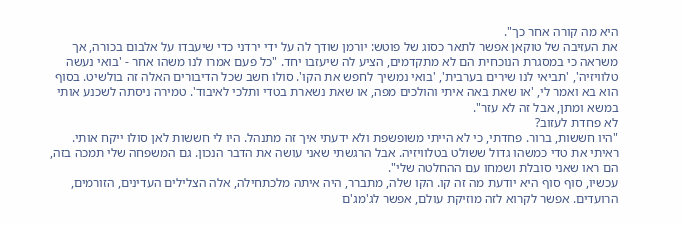היא מה קורה אחר כך".
את העזיבה של טוקאן אפשר לתאר כסוג של פוטש: יורמן שודך לה על ידי ירדני כדי שיעבדו על אלבום בכורה, אך משראה כי במסגרת הנוכחית הם לא מתקדמים, הציע לה שיעזבו יחד. "כל פעם אמרו לנו משהו אחר - 'בואי נעשה טלוויזיה', 'תביאי לנו שירים בערבית', 'בואי נמשיך לחפש את הקו'. סולו חשב שכל הדיבורים האלה זה בולשיט. בסוף הוא בא ואמר לי, 'או שאת באה איתי והולכים מפה, או שאת נשארת בטדי ותלכי לאיבוד'. טמירה ניסתה לשכנע אותי במשא ומתן, אבל זה לא עזר".
לא פחדת לעזוב?
"היו חששות, ברור. פחדתי, כי לא הייתי משופשפת ולא ידעתי איך זה מתנהל. היו לי חששות לאן סולו ייקח אותי. ראיתי את טדי כמשהו גדול ששולט בטלוויזיה. אבל הרגשתי שאני עושה את הדבר הנכון. גם המשפחה שלי תמכה בזה, הם ראו שאני סובלת ושמחו עם ההחלטה שלי".
עכשיו, סוף סוף היא יודעת מה זה קו. הקו שלה, מתברר, היה איתה מלכתחילה, אלה הצלילים העדינים, הזורמים, הרועדים. אפשר לקרוא לזה מוזיקת עולם, אפשר לג'מג'ם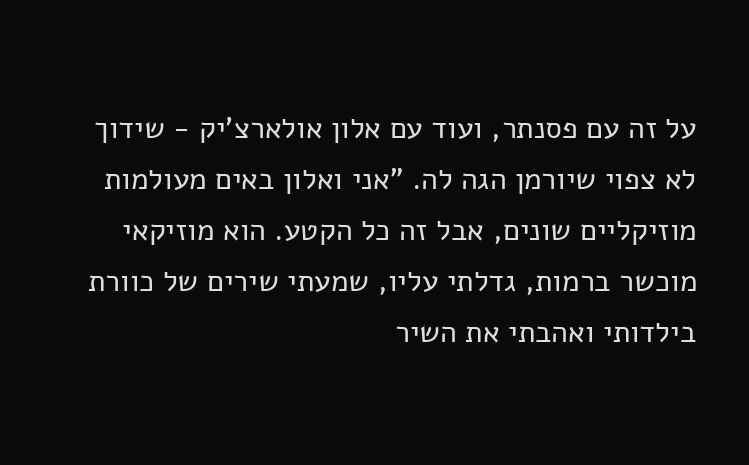על זה עם פסנתר, ועוד עם אלון אולארצ'יק - שידוך לא צפוי שיורמן הגה לה. "אני ואלון באים מעולמות מוזיקליים שונים, אבל זה כל הקטע. הוא מוזיקאי מוכשר ברמות, גדלתי עליו, שמעתי שירים של כוורת בילדותי ואהבתי את השיר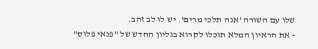שלו עם השורה 'אנה תלכי מרים'. יש לו לב זהב.
- את הראיון המלא תוכלו לקרוא בגליון החדש של "פנאי פלוס"